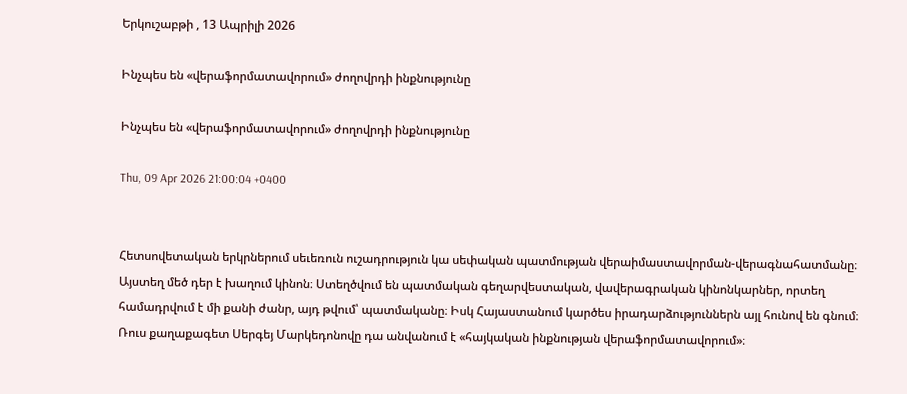Երկուշաբթի , 13 Ապրիլի 2026

Ինչպես են «վերաֆորմատավորում» ժողովրդի ինքնությունը

Ինչպես են «վերաֆորմատավորում» ժողովրդի ինքնությունը

Thu, 09 Apr 2026 21:00:04 +0400


Հետսովետական երկրներում սեւեռուն ուշադրություն կա սեփական պատմության վերաիմաստավորման-վերագնահատմանը։ Այստեղ մեծ դեր է խաղում կինոն։ Ստեղծվում են պատմական գեղարվեստական, վավերագրական կինոնկարներ, որտեղ համադրվում է մի քանի ժանր, այդ թվում՝ պատմականը։ Իսկ Հայաստանում կարծես իրադարձություններն այլ հունով են գնում։ Ռուս քաղաքագետ Սերգեյ Մարկեդոնովը դա անվանում է «հայկական ինքնության վերաֆորմատավորում»։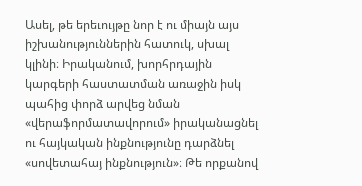Ասել, թե երեւույթը նոր է ու միայն այս իշխանություններին հատուկ, սխալ կլինի։ Իրականում, խորհրդային կարգերի հաստատման առաջին իսկ պահից փորձ արվեց նման «վերաֆորմատավորում» իրականացնել ու հայկական ինքնությունը դարձնել «սովետահայ ինքնություն»։ Թե որքանով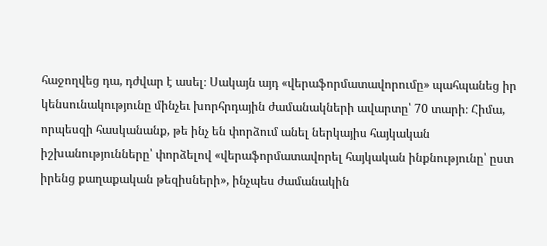հաջողվեց դա, դժվար է ասել։ Սակայն այդ «վերաֆորմատավորումը» պահպանեց իր կենսունակությունը մինչեւ խորհրդային ժամանակների ավարտը՝ 70 տարի։ Հիմա, որպեսզի հասկանանք, թե ինչ են փորձում անել ներկայիս հայկական իշխանությունները՝ փորձելով «վերաֆորմատավորել հայկական ինքնությունը՝ ըստ իրենց քաղաքական թեզիսների», ինչպես ժամանակին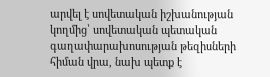արվել է սովետական իշխանության կողմից՝ սովետական պետական գաղափարախոսության թեզիսների հիման վրա, նախ պետք է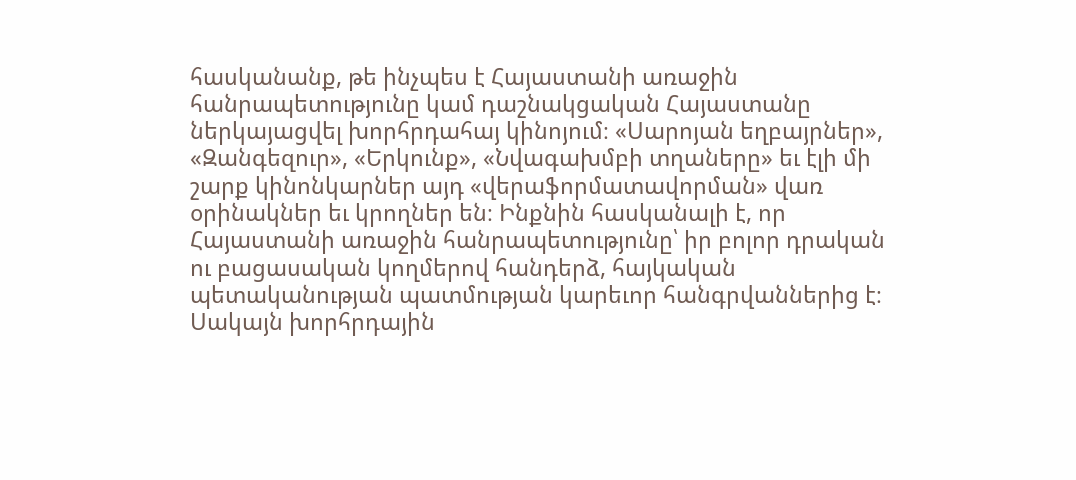հասկանանք, թե ինչպես է Հայաստանի առաջին հանրապետությունը կամ դաշնակցական Հայաստանը ներկայացվել խորհրդահայ կինոյում։ «Սարոյան եղբայրներ», «Զանգեզուր», «Երկունք», «Նվագախմբի տղաները» եւ էլի մի շարք կինոնկարներ այդ «վերաֆորմատավորման» վառ օրինակներ եւ կրողներ են։ Ինքնին հասկանալի է, որ Հայաստանի առաջին հանրապետությունը՝ իր բոլոր դրական ու բացասական կողմերով հանդերձ, հայկական պետականության պատմության կարեւոր հանգրվաններից է։ Սակայն խորհրդային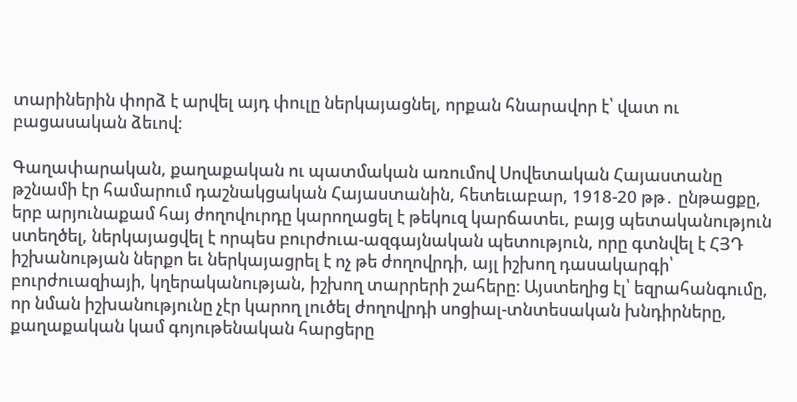տարիներին փորձ է արվել այդ փուլը ներկայացնել, որքան հնարավոր է՝ վատ ու բացասական ձեւով։

Գաղափարական, քաղաքական ու պատմական առումով Սովետական Հայաստանը թշնամի էր համարում դաշնակցական Հայաստանին, հետեւաբար, 1918-20 թթ․ ընթացքը, երբ արյունաքամ հայ ժողովուրդը կարողացել է թեկուզ կարճատեւ, բայց պետականություն ստեղծել, ներկայացվել է որպես բուրժուա-ազգայնական պետություն, որը գտնվել է ՀՅԴ իշխանության ներքո եւ ներկայացրել է ոչ թե ժողովրդի, այլ իշխող դասակարգի՝ բուրժուազիայի, կղերականության, իշխող տարրերի շահերը։ Այստեղից էլ՝ եզրահանգումը, որ նման իշխանությունը չէր կարող լուծել ժողովրդի սոցիալ-տնտեսական խնդիրները, քաղաքական կամ գոյութենական հարցերը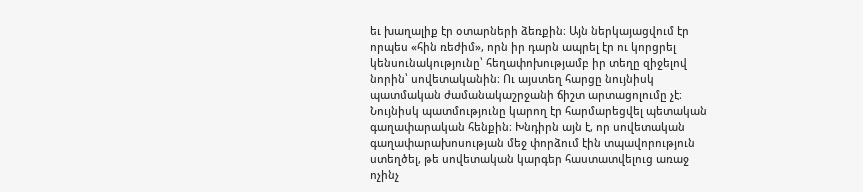եւ խաղալիք էր օտարների ձեռքին։ Այն ներկայացվում էր որպես «հին ռեժիմ», որն իր դարն ապրել էր ու կորցրել կենսունակությունը՝ հեղափոխությամբ իր տեղը զիջելով նորին՝ սովետականին։ Ու այստեղ հարցը նույնիսկ պատմական ժամանակաշրջանի ճիշտ արտացոլումը չէ։ Նույնիսկ պատմությունը կարող էր հարմարեցվել պետական գաղափարական հենքին։ Խնդիրն այն է, որ սովետական գաղափարախոսության մեջ փորձում էին տպավորություն ստեղծել, թե սովետական կարգեր հաստատվելուց առաջ ոչինչ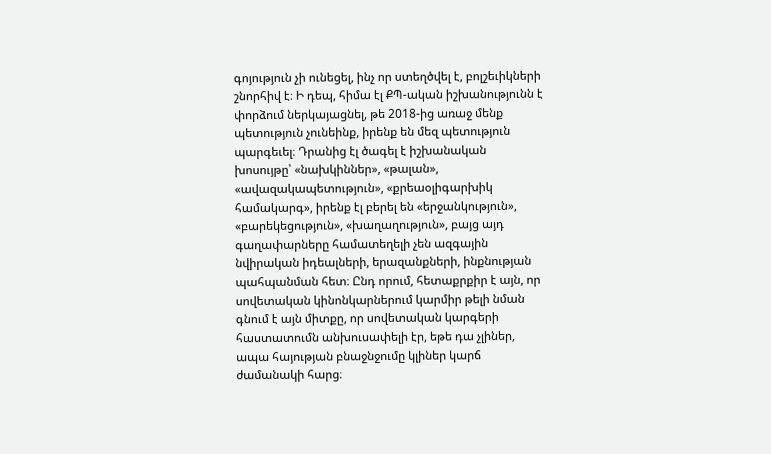գոյություն չի ունեցել, ինչ որ ստեղծվել է, բոլշեւիկների շնորհիվ է։ Ի դեպ, հիմա էլ ՔՊ-ական իշխանությունն է փորձում ներկայացնել, թե 2018-ից առաջ մենք պետություն չունեինք, իրենք են մեզ պետություն պարգեւել։ Դրանից էլ ծագել է իշխանական խոսույթը՝ «նախկիններ», «թալան», «ավազակապետություն», «քրեաօլիգարխիկ համակարգ», իրենք էլ բերել են «երջանկություն», «բարեկեցություն», «խաղաղություն», բայց այդ գաղափարները համատեղելի չեն ազգային նվիրական իդեալների, երազանքների, ինքնության պահպանման հետ։ Ընդ որում, հետաքրքիր է այն, որ սովետական կինոնկարներում կարմիր թելի նման գնում է այն միտքը, որ սովետական կարգերի հաստատումն անխուսափելի էր, եթե դա չլիներ, ապա հայության բնաջնջումը կլիներ կարճ ժամանակի հարց։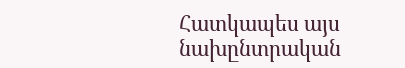Հատկապես այս նախընտրական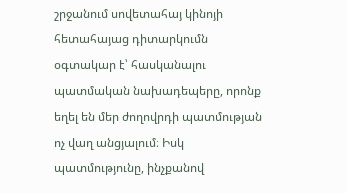շրջանում սովետահայ կինոյի հետահայաց դիտարկումն օգտակար է՝ հասկանալու պատմական նախադեպերը, որոնք եղել են մեր ժողովրդի պատմության ոչ վաղ անցյալում։ Իսկ պատմությունը, ինչքանով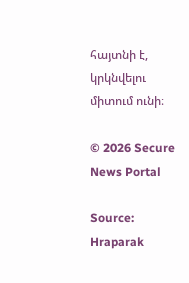հայտնի է, կրկնվելու միտում ունի։

© 2026 Secure News Portal

Source: Hraparak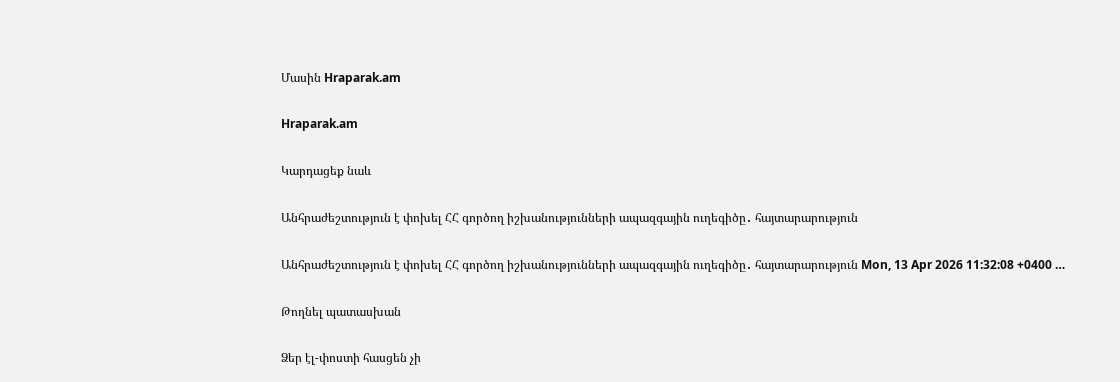Մասին Hraparak.am

Hraparak.am

Կարդացեք նաև

Անհրաժեշտություն է փոխել ՀՀ գործող իշխանությունների ապազգային ուղեգիծը․ հայտարարություն

Անհրաժեշտություն է փոխել ՀՀ գործող իշխանությունների ապազգային ուղեգիծը․ հայտարարություն Mon, 13 Apr 2026 11:32:08 +0400 …

Թողնել պատասխան

Ձեր էլ-փոստի հասցեն չի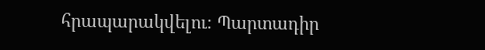հրապարակվելու։ Պարտադիր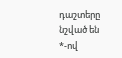դաշտերը նշված են *-ով